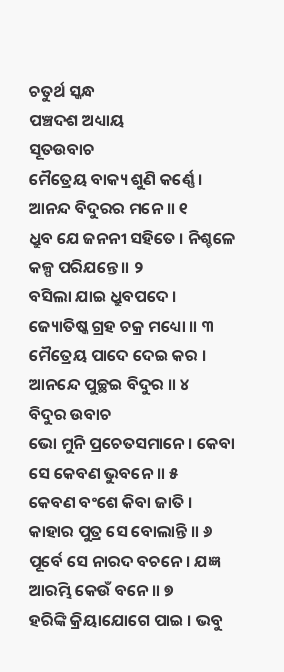ଚତୁର୍ଥ ସ୍କନ୍ଧ
ପଞ୍ଚଦଶ ଅଧ୍ୟାୟ
ସୂତଉବାଚ
ମୈତ୍ରେୟ ବାକ୍ୟ ଶୁଣି କର୍ଣ୍ଣେ । ଆନନ୍ଦ ବିଦୁରର ମନେ ॥ ୧
ଧ୍ରୁବ ଯେ ଜନନୀ ସହିତେ । ନିଶ୍ଚଳେ କଳ୍ପ ପରିଯନ୍ତେ ॥ ୨
ବସିଲା ଯାଇ ଧ୍ରୁବପଦେ । ଜ୍ୟୋତିଷ୍କ ଗ୍ରହ ଚକ୍ର ମଧ୍ୟୋ ॥ ୩
ମୈତ୍ରେୟ ପାଦେ ଦେଇ କର । ଆନନ୍ଦେ ପୁଚ୍ଛଇ ବିଦୁର ॥ ୪
ବିଦୁର ଉବାଚ
ଭୋ ମୁନି ପ୍ରଚେତସମାନେ । କେବା ସେ କେବଣ ଭୁବନେ ॥ ୫
କେବଣ ବଂଶେ କିବା ଜାତି । କାହାର ପୁତ୍ର ସେ ବୋଲାନ୍ତି ॥ ୬
ପୂର୍ବେ ସେ ନାରଦ ବଚନେ । ଯଜ୍ଞ ଆରମ୍ଭି କେଉଁ ବନେ ॥ ୭
ହରିଙ୍କି କ୍ରିୟାଯୋଗେ ପାଇ । ଭବୁ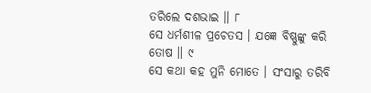ତରିଲେ ଦଶଭାଇ ॥ ୮
ସେ ଧର୍ମଶୀଳ ପ୍ରଚେତସ । ଯଜ୍ଞେ ବିଷ୍ଣୁଙ୍କୁ କରି ତୋଷ ॥ ୯
ସେ କଥା କହ ମୁନି ମୋତେ । ସଂସାରୁ ତରିବି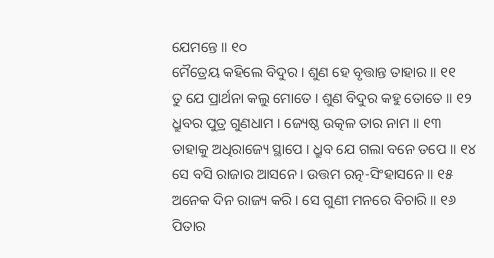ଯେମନ୍ତେ ॥ ୧୦
ମୈତ୍ରେୟ କହିଲେ ବିଦୁର । ଶୁଣ ହେ ବୃତ୍ତାନ୍ତ ତାହାର ॥ ୧୧
ତୁ ଯେ ପ୍ରାର୍ଥନା କଲୁ ମୋତେ । ଶୁଣ ବିଦୁର କହୁ ତୋତେ ॥ ୧୨
ଧ୍ରୁବର ପୁତ୍ର ଗୁଣଧାମ । ଜ୍ୟେଷ୍ଠ ଉତ୍କଳ ତାର ନାମ ॥ ୧୩
ତାହାକୁ ଅଧିରାଜ୍ୟେ ସ୍ଥାପେ । ଧ୍ରୁବ ଯେ ଗଲା ବନେ ତପେ ॥ ୧୪
ସେ ବସି ରାଜାର ଆସନେ । ଉତ୍ତମ ରତ୍ନ-ସିଂହାସନେ ॥ ୧୫
ଅନେକ ଦିନ ରାଜ୍ୟ କରି । ସେ ଗୁଣୀ ମନରେ ବିଚାରି ॥ ୧୬
ପିତାର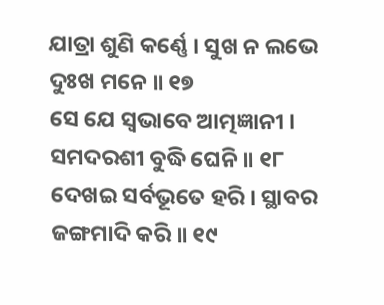ଯାତ୍ରା ଶୁଣି କର୍ଣ୍ଣେ । ସୁଖ ନ ଲଭେ ଦୁଃଖ ମନେ ॥ ୧୭
ସେ ଯେ ସ୍ୱଭାବେ ଆତ୍ମଜ୍ଞାନୀ । ସମଦରଶୀ ବୁଦ୍ଧି ଘେନି ॥ ୧୮
ଦେଖଇ ସର୍ବଭୂତେ ହରି । ସ୍ଥାବର ଜଙ୍ଗମାଦି କରି ॥ ୧୯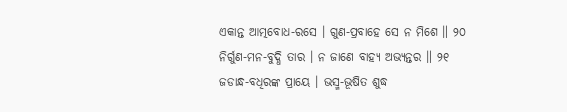ଏକାନ୍ତ ଆତ୍ମବୋଧ-ରସେ । ଗୁଣ-ପ୍ରବାହେ ସେ ନ ମିଶେ ॥ ୨୦
ନିର୍ଗୁଣ-ମନ-ବୁଦ୍ଧି ତାର । ନ ଜାଣେ ବାହ୍ୟ ଅଭ୍ୟନ୍ତର ॥ ୨୧
ଜଡାନ୍ଧ-ବଧିରଙ୍କ ପ୍ରାୟେ । ଭସ୍ମ-ଭୂଷିତ ଶୁଦ୍ଧ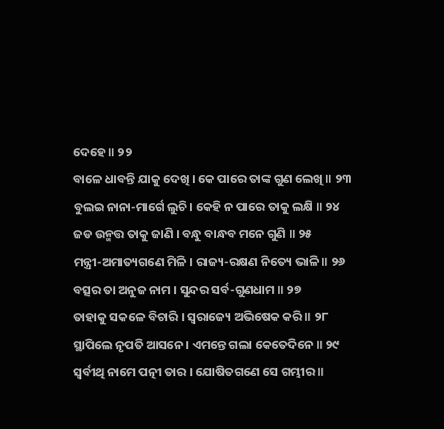ଦେହେ ॥ ୨୨
ବାଳେ ଧାବନ୍ତି ଯାକୁ ଦେଖି । କେ ପାରେ ତାଙ୍କ ଗୁଣ ଲେଖି ॥ ୨୩
ବୁଲଇ ନାନା-ମାର୍ଗେ ଲୁଚି । କେହି ନ ପାରେ ତାକୁ ଲକ୍ଷି ॥ ୨୪
ଜଡ ଉନ୍ମତ୍ତ ତାକୁ ଜାଣି । ବନ୍ଧୁ ବାନ୍ଧବ ମନେ ଗୁଣି ॥ ୨୫
ମନ୍ତ୍ରୀ-ଅମାତ୍ୟଗଣେ ମିଳି । ରାଜ୍ୟ-ରକ୍ଷଣ ନିତ୍ୟେ ଭାଳି ॥ ୨୬
ବତ୍ସର ତା ଅନୁଜ ନାମ । ସୁନ୍ଦର ସର୍ବ-ଗୁଣଧାମ ॥ ୨୭
ତାହାକୁ ସକଳେ ବିଚାରି । ସ୍ୱରାଜ୍ୟେ ଅଭିଷେକ କରି ॥ ୨୮
ସ୍ଥାପିଲେ ନୃପତି ଆସନେ । ଏମନ୍ତେ ଗଲା କେତେଦିନେ ॥ ୨୯
ସ୍ୱର୍ବୀଥି ନାମେ ପତ୍ନୀ ତାର । ଯୋଷିତଗଣେ ସେ ଗମ୍ଭୀର ॥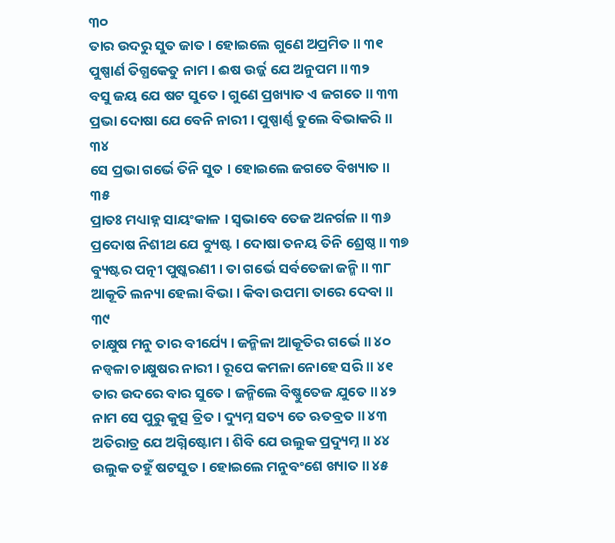୩୦
ତାର ଉଦରୁ ସୁତ ଜାତ । ହୋଇଲେ ଗୁଣେ ଅପ୍ରମିତ ॥ ୩୧
ପୁଷ୍ପାର୍ଣ ତିଗ୍ଧକେତୁ ନାମ । ଈଷ ଉର୍ଜ୍ଜ ଯେ ଅନୁପମ ॥ ୩୨
ବସୁ ଜୟ ଯେ ଷଟ ସୁତେ । ଗୁଣେ ପ୍ରଖ୍ୟାତ ଏ ଜଗତେ ॥ ୩୩
ପ୍ରଭା ଦୋଷା ଯେ ବେନି ନାରୀ । ପୁଷ୍ପାର୍ଣ୍ଣ ତୁଲେ ବିଭାକରି ॥ ୩୪
ସେ ପ୍ରଭା ଗର୍ଭେ ତିନି ସୁତ । ହୋଇଲେ ଜଗତେ ବିଖ୍ୟାତ ॥ ୩୫
ପ୍ରାତଃ ମଧ୍ୟାହ୍ନ ସାୟଂକାଳ । ସ୍ୱଭାବେ ତେଜ ଅନର୍ଗଳ ॥ ୩୬
ପ୍ରଦୋଷ ନିଶୀଥ ଯେ ବ୍ୟୁଷ୍ଟ । ଦୋଷା ତନୟ ତିନି ଶ୍ରେଷ୍ଠ ॥ ୩୭
ବ୍ୟୁଷ୍ଟର ପତ୍ନୀ ପୁଷ୍କରଣୀ । ତା ଗର୍ଭେ ସର୍ବତେଜା ଜନ୍ମି ॥ ୩୮
ଆକୂତି ଲନ୍ୟା ହେଲା ବିଭା । କିବା ଉପମା ତାରେ ଦେବା ॥ ୩୯
ଚାକ୍ଷୁଷ ମନୁ ତାର ବୀର୍ଯ୍ୟେ । ଜନ୍ମିଳା ଆକୂତିର ଗର୍ଭେ ॥ ୪୦
ନଡ୍ୱଳା ଚାକ୍ଷୁଷର ନାରୀ । ରୂପେ କମଳା ନୋହେ ସରି ॥ ୪୧
ତାର ଉଦରେ ବାର ସୁତେ । ଜନ୍ମିଲେ ବିଷ୍ଣୁତେଜ ଯୁତେ ॥ ୪୨
ନାମ ସେ ପୁରୁ କୁତ୍ସ ତ୍ରିତ । ଦ୍ୟୁମ୍ନ ସତ୍ୟ ତେ ଋତବ୍ରତ ॥ ୪୩
ଅତିରାତ୍ର ଯେ ଅଗ୍ନିଷ୍ଟୋମ । ଶିବି ଯେ ଉଲୁକ ପ୍ରଦ୍ୟୁମ୍ନ ॥ ୪୪
ଉଲୁକ ତହୁଁ ଷଟସୁତ । ହୋଇଲେ ମନୁବଂଶେ ଖ୍ୟାତ ॥ ୪୫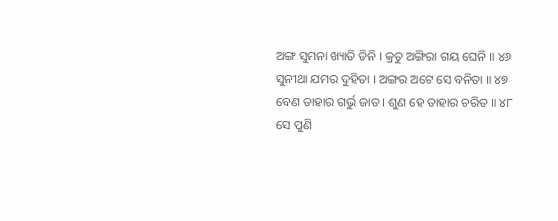ଅଙ୍ଗ ସୁମନା ଖ୍ୟାତି ତିନି । କ୍ରତୁ ଅଙ୍ଗିରା ଗୟ ଘେନି ॥ ୪୬
ସୁନୀଥା ଯମର ଦୁହିତା । ଅଙ୍ଗର ଅଟେ ସେ ବନିତା ॥ ୪୭
ବେଣ ତାହାର ଗର୍ଭୁ ଜାତ । ଶୁଣ ହେ ତାହାର ଚରିତ ॥ ୪୮
ସେ ପୁଣି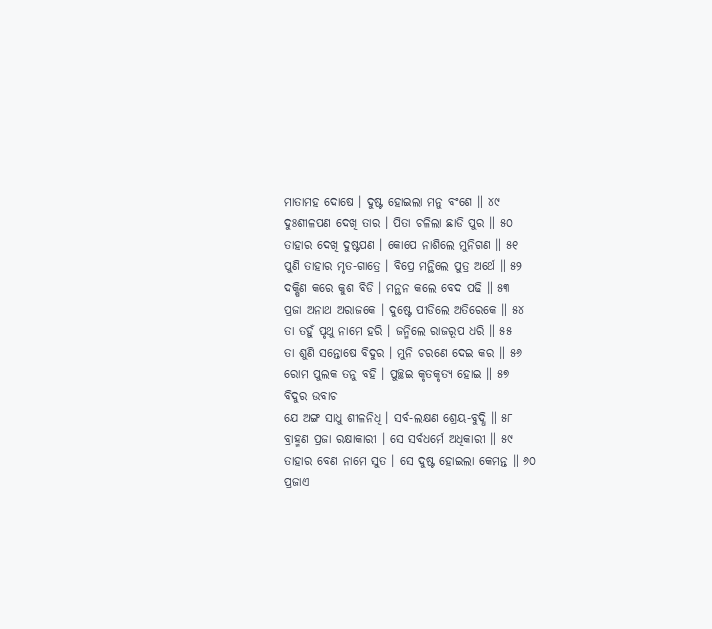ମାତାମହ ଦୋଷେ । ଦୁଷ୍ଟ ହୋଇଲା ମନୁ ବଂଶେ ॥ ୪୯
ଦୁଃଶୀଳପଣ ଦେଖି ତାର । ପିତା ଚଳିଲା ଛାଡି ପୁର ॥ ୫୦
ତାହାର ଦେଖି ଦୁଷ୍ଟପଣ । କୋପେ ନାଶିଲେ ମୁନିଗଣ ॥ ୫୧
ପୁଣି ତାହାର ମୃତ-ଗାତ୍ରେ । ବିପ୍ରେ ମନ୍ଥିଲେ ପୁତ୍ର ଅର୍ଥେ ॥ ୫୨
ଦକ୍ଷିଣ କରେ କୁଶ ବିଡି । ମନ୍ଥନ କଲେ ବେଦ ପଢି ॥ ୫୩
ପ୍ରଜା ଅନାଥ ଅରାଜକେ । ଦୁଷ୍ଟେ ପୀଡିଲେ ଅତିରେକେ ॥ ୫୪
ତା ତହୁଁ ପୃଥୁ ନାମେ ହରି । ଜନ୍ମିଲେ ରାଜରୂପ ଧରି ॥ ୫୫
ତା ଶୁଣି ସନ୍ତୋଷେ ବିଦୁର । ମୁନି ଚରଣେ ଦେଇ କର ॥ ୫୬
ରୋମ ପୁଲକ ତନୁ ବହି । ପୁଚ୍ଛଇ କୃତକୃତ୍ୟ ହୋଇ ॥ ୫୭
ବିଦୁର ଉବାଚ
ଯେ ଅଙ୍ଗ ସାଧୁ ଶୀଳନିଧି । ସର୍ବ-ଲକ୍ଷଣ ଶ୍ରେୟ-ବୁଦ୍ଧି ॥ ୫୮
ବ୍ରାହ୍ମଣ ପ୍ରଜା ରକ୍ଷାକାରୀ । ସେ ସର୍ବଧର୍ମେ ଅଧିକାରୀ ॥ ୫୯
ତାହାର ବେଣ ନାମେ ସୁତ । ସେ ଦୁଷ୍ଟ ହୋଇଲା କେମନ୍ତ ॥ ୬୦
ପ୍ରଜାଏ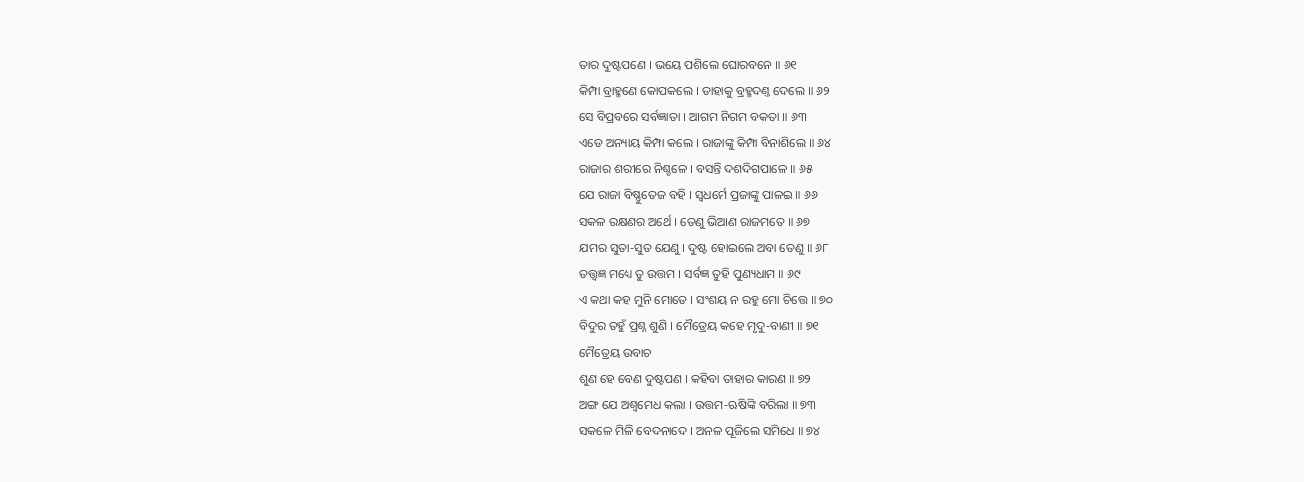ତାର ଦୁଷ୍ଟପଣେ । ଭୟେ ପଶିଲେ ଘୋରବନେ ॥ ୬୧
କିମ୍ପା ବ୍ରାହ୍ମଣେ କୋପକଲେ । ତାହାକୁ ବ୍ରହ୍ମଦଣ୍ତ ଦେଲେ ॥ ୬୨
ସେ ବିପ୍ରବରେ ସର୍ବଜ୍ଞାତା । ଆଗମ ନିଗମ ବକତା ॥ ୬୩
ଏଡେ ଅନ୍ୟାୟ କିମ୍ପା କଲେ । ରାଜାଙ୍କୁ କିମ୍ପା ବିନାଶିଲେ ॥ ୬୪
ରାଜାର ଶରୀରେ ନିଶ୍ଚଳେ । ବସନ୍ତି ଦଶଦିଗପାଳେ ॥ ୬୫
ଯେ ରାଜା ବିଷ୍ଣୁତେଜ ବହି । ସ୍ୱଧର୍ମେ ପ୍ରଜାଙ୍କୁ ପାଳଇ ॥ ୬୬
ସକଳ ରକ୍ଷଣର ଅର୍ଥେ । ତେଣୁ ଭିଆଣ ରାଜମତେ ॥ ୬୭
ଯମର ସୁତା-ସୁତ ଯେଣୁ । ଦୁଷ୍ଟ ହୋଇଲେ ଅବା ତେଣୁ ॥ ୬୮
ତତ୍ତ୍ବଜ୍ଞ ମଧ୍ୟେ ତୁ ଉତ୍ତମ । ସର୍ବଜ୍ଞ ତୁହି ପୁଣ୍ୟଧାମ ॥ ୬୯
ଏ କଥା କହ ମୁନି ମୋତେ । ସଂଶୟ ନ ରହୁ ମୋ ଚିତ୍ତେ ॥ ୭୦
ବିଦୁର ତହୁଁ ପ୍ରଶ୍ନ ଶୁଣି । ମୈତ୍ରେୟ କହେ ମୃଦୁ-ବାଣୀ ॥ ୭୧
ମୈତ୍ରେୟ ଉବାଚ
ଶୁଣ ହେ ବେଣ ଦୁଷ୍ଟପଣ । କହିବା ତାହାର କାରଣ ॥ ୭୨
ଅଙ୍ଗ ଯେ ଅଶ୍ୱମେଧ କଲା । ଉତ୍ତମ-ଋଷିଙ୍କି ବରିଲା ॥ ୭୩
ସକଳେ ମିଳି ବେଦନାଦେ । ଅନଳ ପୂଜିଲେ ସମିଧେ ॥ ୭୪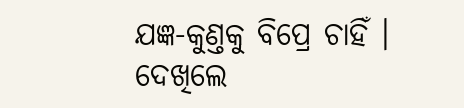ଯଜ୍ଞ-କୁଣ୍ତକୁ ବିପ୍ରେ ଚାହିଁ । ଦେଖିଲେ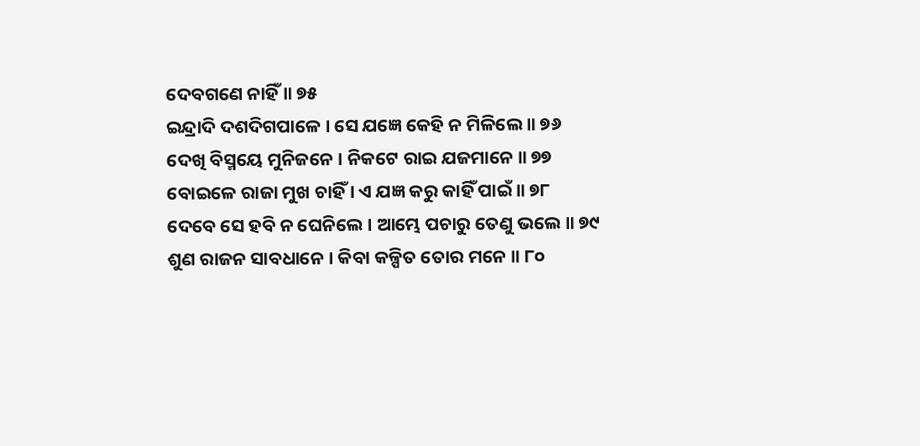ଦେବଗଣେ ନାହିଁ ॥ ୭୫
ଇନ୍ଦ୍ରାଦି ଦଶଦିଗପାଳେ । ସେ ଯଜ୍ଞେ କେହି ନ ମିଳିଲେ ॥ ୭୬
ଦେଖି ବିସ୍ମୟେ ମୁନିଜନେ । ନିକଟେ ରାଇ ଯଜମାନେ ॥ ୭୭
ବୋଇଳେ ରାଜା ମୁଖ ଚାହିଁ । ଏ ଯଜ୍ଞ କରୁ କାହିଁ ପାଇଁ ॥ ୭୮
ଦେବେ ସେ ହବି ନ ଘେନିଲେ । ଆମ୍ଭେ ପଚାରୁ ତେଣୁ ଭଲେ ॥ ୭୯
ଶୁଣ ରାଜନ ସାବଧାନେ । କିବା କଳ୍ପିତ ତୋର ମନେ ॥ ୮୦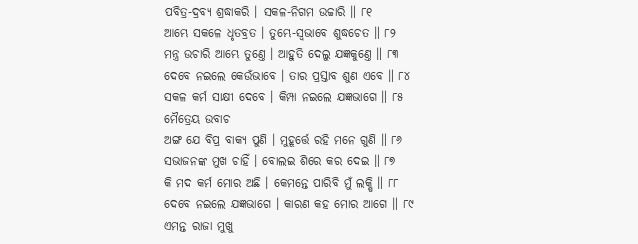ପବିତ୍ର-ଦ୍ରବ୍ୟ ଶ୍ରଦ୍ଧାକରି । ସକଳ-ନିଗମ ଉଚ୍ଚାରି ॥ ୮୧
ଆମ୍ଭେ ସକଳେ ଧୃତବ୍ରତ । ତୁମ୍ଭେ-ସ୍ୱଭାବେ ଶୁଦ୍ଧଚେତ ॥ ୮୨
ମନ୍ତ୍ର ଉଚାରି ଆମ୍ଭେ ତୁଣ୍ତେ । ଆହୁତି ଦେଲୁ ଯଜ୍ଞକୁଣ୍ତେ ॥ ୮୩
ଦେବେ ନଇଲେ କେଉଁଭାବେ । ତାର ପ୍ରସ୍ତାବ ଶୁଣ ଏବେ ॥ ୮୪
ସକଳ କର୍ମ ସାକ୍ଷୀ ଦେବେ । କିମ୍ପା ନଇଲେ ଯଜ୍ଞଭାଗେ ॥ ୮୫
ମୈତ୍ରେୟ ଉବାଚ
ଅଙ୍ଗ ଯେ ବିପ୍ର ବାକ୍ୟ ପୁଣି । ମୁହୂର୍ତ୍ତେ ରହି ମନେ ଗୁଣି ॥ ୮୬
ସଭାଜନଙ୍କ ମୁଖ ଚାହିଁ । ବୋଲଇ ଶିରେ କର ଦେଇ ॥ ୮୭
କି ମଦ କର୍ମ ମୋର ଅଛି । କେମନ୍ତେ ପାରିବି ମୁଁ ଲକ୍ଷି ॥ ୮୮
ଦେବେ ନଇଲେ ଯଜ୍ଞଭାଗେ । କାରଣ କହ ମୋର ଆଗେ ॥ ୮୯
ଏମନ୍ତ ରାଜା ମୁଖୁ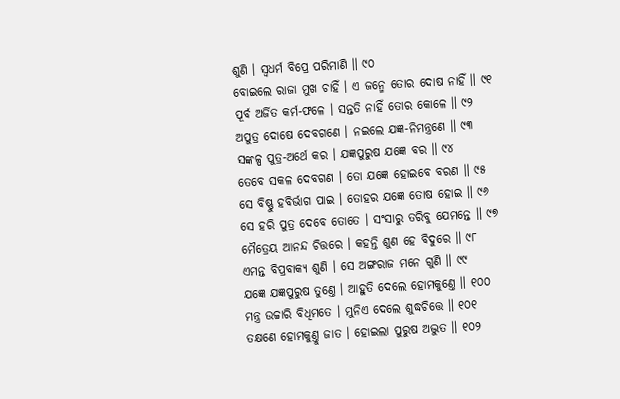ଶୁଣି । ସ୍ୱଧର୍ମ ବିପ୍ରେ ପରିମାଣି ॥ ୯୦
ବୋଇଲେ ରାଜା ମୁଖ ଚାହିଁ । ଏ ଜନ୍ମେ ତୋର ଦୋଷ ନାହିଁ ॥ ୯୧
ପୂର୍ବ ଅର୍ଜିତ କର୍ମ-ଫଳେ । ସନ୍ତତି ନାହିଁ ତୋର କୋଳେ ॥ ୯୨
ଅପୁତ୍ର ଦୋଷେ ଦେବଗଣେ । ନଇଲେ ଯଜ୍ଞ-ନିମନ୍ତ୍ରଣେ ॥ ୯୩
ସଙ୍କଳ୍ପ ପୁତ୍ର-ଅର୍ଥେ କର । ଯଜ୍ଞପୁରୁଷ ଯଜ୍ଞେ ବର ॥ ୯୪
ତେବେ ସକଳ ଦେବଗଣ । ତୋ ଯଜ୍ଞେ ହୋଇବେ ବରଣ ॥ ୯୫
ସେ ବିଷ୍ଣୁ ହବିର୍ଭାଗ ପାଇ । ତୋହର ଯଜ୍ଞେ ତୋଷ ହୋଇ ॥ ୯୬
ସେ ହରି ପୁତ୍ର ଦେବେ ତୋତେ । ସଂସାରୁ ତରିବୁ ଯେମନ୍ତେ ॥ ୯୭
ମୈତ୍ରେୟ ଆନନ୍ଦ ଚିତ୍ତରେ । କହନ୍ତି ଶୁଣ ହେ ବିଦୁରେ ॥ ୯୮
ଏମନ୍ତ ବିପ୍ରବାକ୍ୟ ଶୁଣି । ସେ ଅଙ୍ଗରାଜ ମନେ ଗୁଣି ॥ ୯୯
ଯଜ୍ଞେ ଯଜ୍ଞପୁରୁଷ ତୁଣ୍ତେ । ଆହୁତି ଦେଲେ ହୋମକୁଣ୍ତେ ॥ ୧୦୦
ମନ୍ତ୍ର ଉଚ୍ଚାରି ବିଧିମତେ । ମୁନିଏ ଦେଲେ ଶୁଦ୍ଧଚିତ୍ତେ ॥ ୧୦୧
ତକ୍ଷଣେ ହୋମକୁଣ୍ତୁ ଜାତ । ହୋଇଲା ପୁରୁଷ ଅଦ୍ଭୁତ ॥ ୧୦୨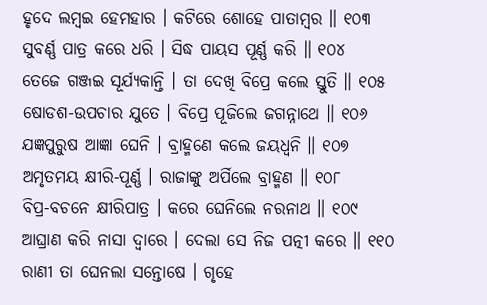ହୃଦେ ଲମ୍ବଇ ହେମହାର । କଟିରେ ଶୋହେ ପାତାମ୍ବର ॥ ୧୦୩
ସୁବର୍ଣ୍ଣ ପାତ୍ର କରେ ଧରି । ସିଦ୍ଧ ପାୟସ ପୂର୍ଣ୍ଣ କରି ॥ ୧୦୪
ତେଜେ ଗଞ୍ଜଇ ସୂର୍ଯ୍ୟକାନ୍ତି । ତା ଦେଖି ବିପ୍ରେ କଲେ ସ୍ତୁତି ॥ ୧୦୫
ଷୋଡଶ-ଉପଚାର ଯୁତେ । ବିପ୍ରେ ପୂଜିଲେ ଜଗନ୍ନାଥେ ॥ ୧୦୬
ଯଜ୍ଞପୁରୁଷ ଆଜ୍ଞା ଘେନି । ବ୍ରାହ୍ମଣେ କଲେ ଜୟଧ୍ୱନି ॥ ୧୦୭
ଅମୃତମୟ କ୍ଷୀରି-ପୂର୍ଣ୍ଣ । ରାଜାଙ୍କୁ ଅର୍ପିଲେ ବ୍ରାହ୍ମଣ ॥ ୧୦୮
ବିପ୍ର-ବଚନେ କ୍ଷୀରିପାତ୍ର । କରେ ଘେନିଲେ ନରନାଥ ॥ ୧୦୯
ଆଘ୍ରାଣ କରି ନାସା ଦ୍ୱାରେ । ଦେଲା ସେ ନିଜ ପତ୍ନୀ କରେ ॥ ୧୧୦
ରାଣୀ ତା ଘେନଲା ସନ୍ତୋଷେ । ଗୃହେ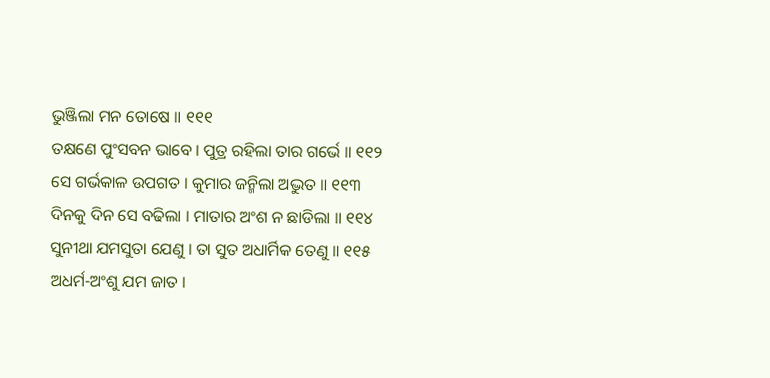ଭୁଞ୍ଜିଲା ମନ ତୋଷେ ॥ ୧୧୧
ତକ୍ଷଣେ ପୁଂସବନ ଭାବେ । ପୁତ୍ର ରହିଲା ତାର ଗର୍ଭେ ॥ ୧୧୨
ସେ ଗର୍ଭକାଳ ଉପଗତ । କୁମାର ଜନ୍ମିଲା ଅଦ୍ଭୁତ ॥ ୧୧୩
ଦିନକୁ ଦିନ ସେ ବଢିଲା । ମାତାର ଅଂଶ ନ ଛାଡିଲା ॥ ୧୧୪
ସୁନୀଥା ଯମସୁତା ଯେଣୁ । ତା ସୁତ ଅଧାର୍ମିକ ତେଣୁ ॥ ୧୧୫
ଅଧର୍ମ-ଅଂଶୁ ଯମ ଜାତ ।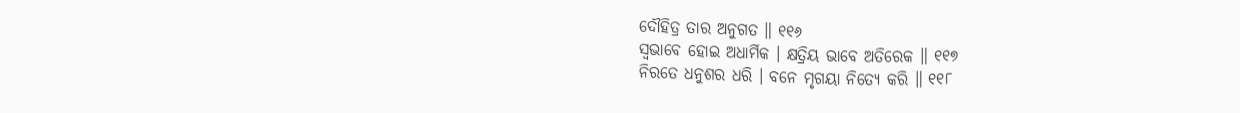ଦୌହିତ୍ର ତାର ଅନୁଗତ ॥ ୧୧୬
ସ୍ୱଭାବେ ହୋଇ ଅଧାର୍ମିକ । କ୍ଷତ୍ରିୟ ଭାବେ ଅତିରେକ ॥ ୧୧୭
ନିରତେ ଧନୁଶର ଧରି । ବନେ ମୃଗୟା ନିତ୍ୟେ କରି ॥ ୧୧୮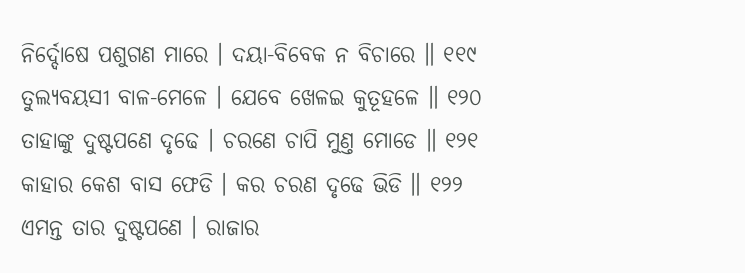ନିର୍ଦ୍ଦୋଷେ ପଶୁଗଣ ମାରେ । ଦୟା-ବିବେକ ନ ବିଚାରେ ॥ ୧୧୯
ତୁଲ୍ୟବୟସୀ ବାଳ-ମେଳେ । ଯେବେ ଖେଳଇ କୁତୂହଳେ ॥ ୧୨୦
ତାହାଙ୍କୁ ଦୁଷ୍ଟପଣେ ଦୃଢେ । ଚରଣେ ଚାପି ମୁଣ୍ତ ମୋଡେ ॥ ୧୨୧
କାହାର କେଶ ବାସ ଫେଡି । କର ଚରଣ ଦୃଢେ ଭିଡି ॥ ୧୨୨
ଏମନ୍ତ ତାର ଦୁଷ୍ଟପଣେ । ରାଜାର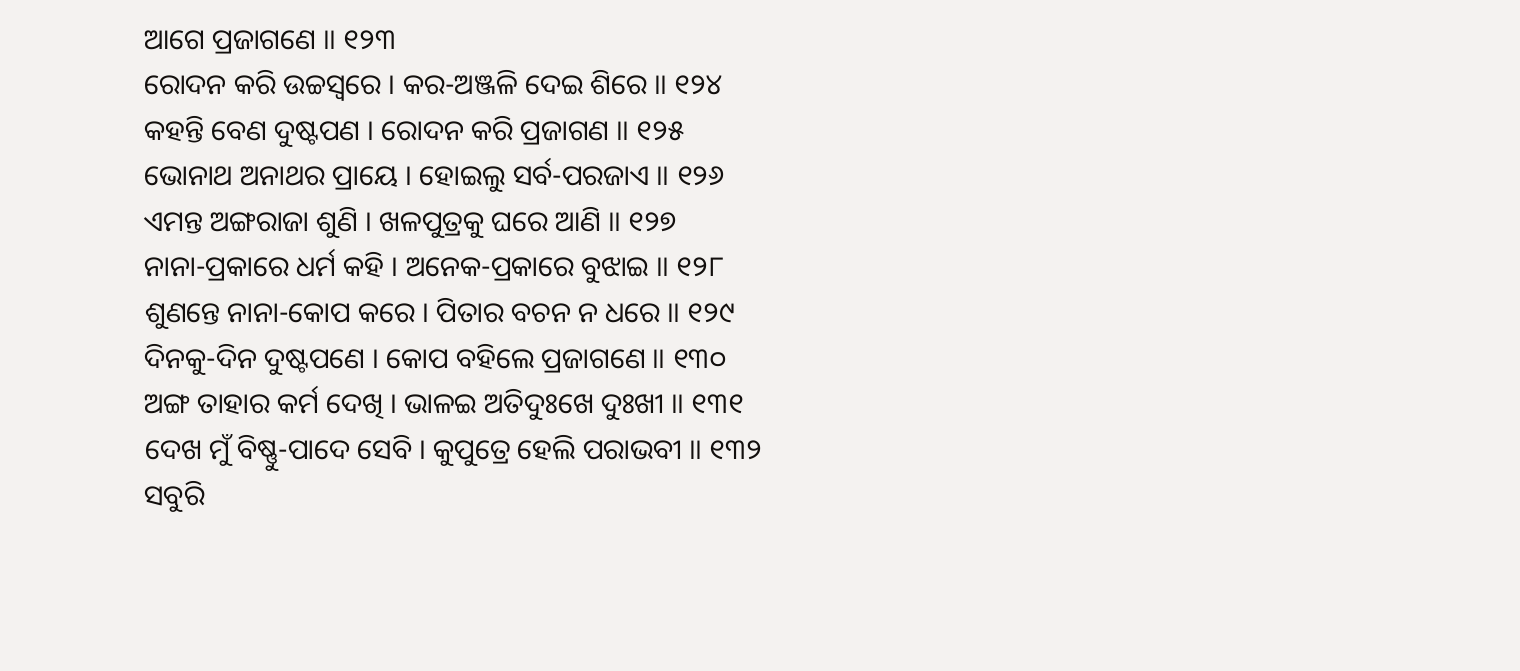ଆଗେ ପ୍ରଜାଗଣେ ॥ ୧୨୩
ରୋଦନ କରି ଉଚ୍ଚସ୍ୱରେ । କର-ଅଞ୍ଜଳି ଦେଇ ଶିରେ ॥ ୧୨୪
କହନ୍ତି ବେଣ ଦୁଷ୍ଟପଣ । ରୋଦନ କରି ପ୍ରଜାଗଣ ॥ ୧୨୫
ଭୋନାଥ ଅନାଥର ପ୍ରାୟେ । ହୋଇଲୁ ସର୍ବ-ପରଜାଏ ॥ ୧୨୬
ଏମନ୍ତ ଅଙ୍ଗରାଜା ଶୁଣି । ଖଳପୁତ୍ରକୁ ଘରେ ଆଣି ॥ ୧୨୭
ନାନା-ପ୍ରକାରେ ଧର୍ମ କହି । ଅନେକ-ପ୍ରକାରେ ବୁଝାଇ ॥ ୧୨୮
ଶୁଣନ୍ତେ ନାନା-କୋପ କରେ । ପିତାର ବଚନ ନ ଧରେ ॥ ୧୨୯
ଦିନକୁ-ଦିନ ଦୁଷ୍ଟପଣେ । କୋପ ବହିଲେ ପ୍ରଜାଗଣେ ॥ ୧୩୦
ଅଙ୍ଗ ତାହାର କର୍ମ ଦେଖି । ଭାଳଇ ଅତିଦୁଃଖେ ଦୁଃଖୀ ॥ ୧୩୧
ଦେଖ ମୁଁ ବିଷ୍ଣୁ-ପାଦେ ସେବି । କୁପୁତ୍ରେ ହେଲି ପରାଭବୀ ॥ ୧୩୨
ସବୁରି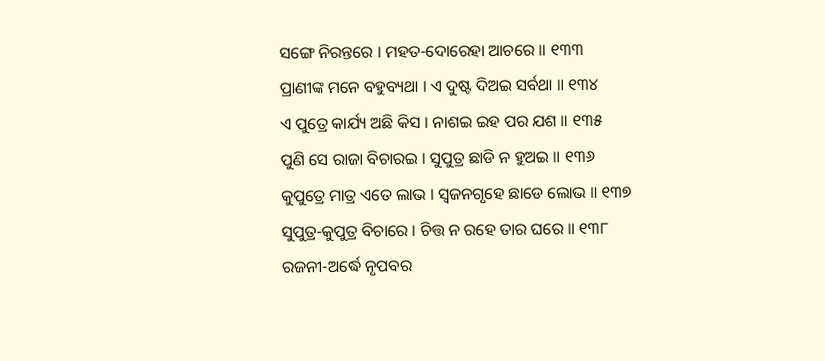ସଙ୍ଗେ ନିରନ୍ତରେ । ମହତ-ଦୋରେହା ଆଚରେ ॥ ୧୩୩
ପ୍ରାଣୀଙ୍କ ମନେ ବହୁବ୍ୟଥା । ଏ ଦୁଷ୍ଟ ଦିଅଇ ସର୍ବଥା ॥ ୧୩୪
ଏ ପୁତ୍ରେ କାର୍ଯ୍ୟ ଅଛି କିସ । ନାଶଇ ଇହ ପର ଯଶ ॥ ୧୩୫
ପୁଣି ସେ ରାଜା ବିଚାରଇ । ସୁପୁତ୍ର ଛାଡି ନ ହୁଅଇ ॥ ୧୩୬
କୁପୁତ୍ରେ ମାତ୍ର ଏତେ ଲାଭ । ସ୍ୱଜନଗୃହେ ଛାଡେ ଲୋଭ ॥ ୧୩୭
ସୁପୁତ୍ର-କୁପୁତ୍ର ବିଚାରେ । ଚିତ୍ତ ନ ରହେ ତାର ଘରେ ॥ ୧୩୮
ରଜନୀ-ଅର୍ଦ୍ଧେ ନୃପବର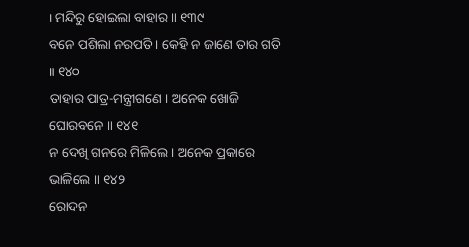। ମନ୍ଦିରୁ ହୋଇଲା ବାହାର ॥ ୧୩୯
ବନେ ପଶିଲା ନରପତି । କେହି ନ ଜାଣେ ତାର ଗତି ॥ ୧୪୦
ତାହାର ପାତ୍ର-ମନ୍ତ୍ରୀଗଣେ । ଅନେକ ଖୋଜି ଘୋରବନେ ॥ ୧୪୧
ନ ଦେଖି ଗନରେ ମିଳିଲେ । ଅନେକ ପ୍ରକାରେ ଭାଳିଲେ ॥ ୧୪୨
ରୋଦନ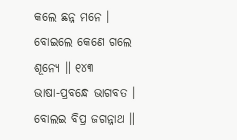କଲେ ଛନ୍ନ ମନେ । ବୋଇଲେ କେଣେ ଗଲେ ଶୂନ୍ୟେ ॥ ୧୪୩
ଭାଷା-ପ୍ରବନ୍ଧେ ଭାଗବତ । ବୋଲଇ ବିପ୍ର ଜଗନ୍ନାଥ ॥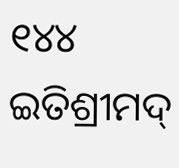୧୪୪
ଇତିଶ୍ରୀମଦ୍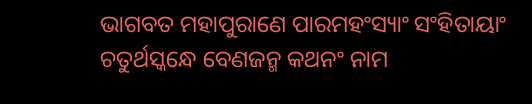ଭାଗବତ ମହାପୁରାଣେ ପାରମହଂସ୍ୟାଂ ସଂହିତାୟାଂ
ଚତୁର୍ଥସ୍କନ୍ଧେ ବେଣଜନ୍ମ କଥନଂ ନାମ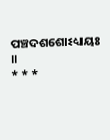ପଞ୍ଚଦଶଶୋଽଧ୍ୟାୟଃ ॥
* * *